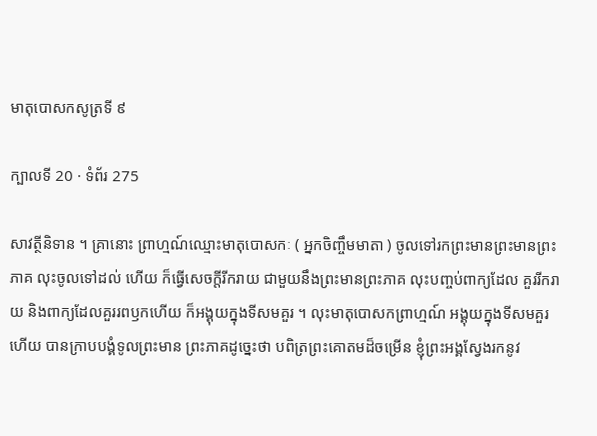មាតុបោសកសូត្រទី ៩

ក្បាលទី 20 · ទំព័រ 275

សាវត្ថីនិទាន ។ គ្រានោះ ព្រាហ្មណ៍ឈ្មោះមាតុបោសកៈ ( អ្នកចិញ្ចឹមមាតា ) ចូលទៅរកព្រះមានព្រះមានព្រះភាគ លុះចូលទៅដល់ ហើយ ក៏ធ្វើសេចក្តីរីករាយ ជាមួយនឹងព្រះមានព្រះភាគ លុះបញ្ចប់ពាក្យដែល គួររីករាយ និងពាក្យដែលគួររពឫកហើយ ក៏អង្គុយក្នុងទីសមគួរ ។ លុះមាតុបោសកព្រាហ្មណ៍ អង្គុយក្នុងទីសមគួរហើយ បានក្រាបបង្គំទូលព្រះមាន ព្រះភាគដូច្នេះថា បពិត្រព្រះគោតមដ៏ចម្រើន ខ្ញុំព្រះអង្គស្វែងរកនូវ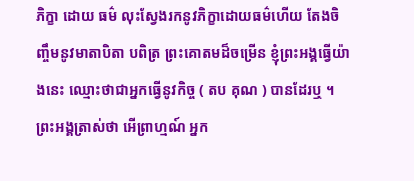ភិក្ខា ដោយ ធម៌ លុះស្វែងរកនូវភិក្ខាដោយធម៌ហើយ តែងចិញ្ចឹមនូវមាតាបិតា បពិត្រ ព្រះគោតមដ៏ចម្រើន ខ្ញុំព្រះអង្គធ្វើយ៉ាងនេះ ឈ្មោះថាជាអ្នកធ្វើនូវកិច្ច ( តប គុណ ) បានដែរឬ ។ ព្រះអង្គត្រាស់ថា អើព្រាហ្មណ៍ អ្នក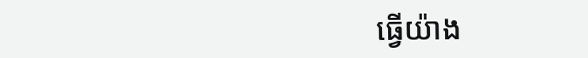ធ្វើយ៉ាង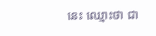នេះ ឈ្មោះថា ជា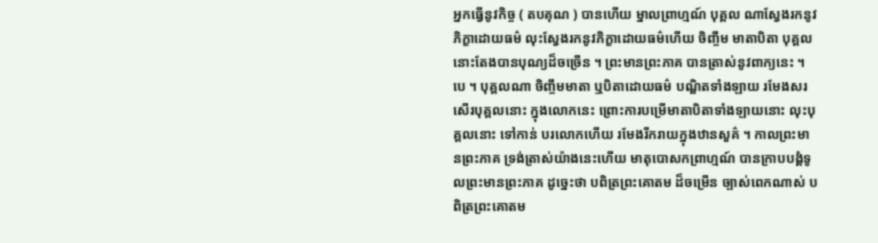អ្នកធ្វើនូវកិច្ច ( តបគុណ ) បានហើយ ម្នាលព្រាហ្មណ៍ បុគ្គល ណាស្វែងរកនូវភិក្ខាដោយធម៌ លុះស្វែងរកនូវភិក្ខាដោយធម៌ហើយ ចិញ្ចឹម មាតាបិតា បុគ្គលនោះតែងបានបុណ្យដ៏ចច្រើន ។ ព្រះមានព្រះភាគ បានត្រាស់នូវពាក្យនេះ ។ បេ ។ បុគ្គលណា ចិញ្ចឹមមាតា ឬបិតាដោយធម៌ បណ្ឌិតទាំងឡាយ រមែងសរសើរបុគ្គលនោះ ក្នុងលោកនេះ ព្រោះការបម្រើមាតាបិតាទាំងឡាយនោះ លុះបុគ្គលនោះ ទៅកាន់ បរលោកហើយ រមែងរីករាយក្នុងឋានសួគ៌ ។ កាលព្រះមានព្រះភាគ ទ្រង់ត្រាស់យ៉ាងនេះហើយ មាតុបោសកព្រាហ្មណ៍ បានក្រាបបង្គំទូលព្រះមានព្រះភាគ ដូច្នេះថា បពិត្រព្រះគោតម ដ៏ចម្រើន ច្បាស់ពេកណាស់ បពិត្រព្រះគោតម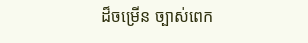ដ៏ចម្រើន ច្បាស់ពេក